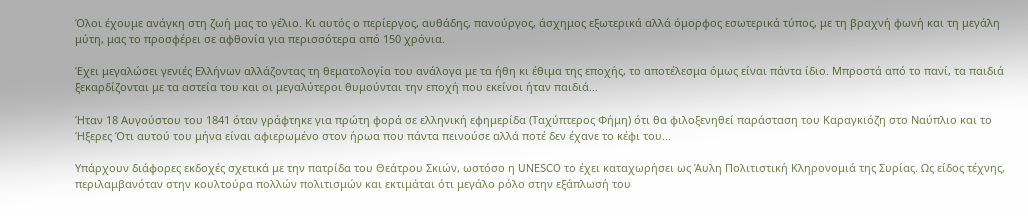Όλοι έχουμε ανάγκη στη ζωή μας το γέλιο. Κι αυτός ο περίεργος, αυθάδης, πανούργος, άσχημος εξωτερικά αλλά όμορφος εσωτερικά τύπος, με τη βραχνή φωνή και τη μεγάλη μύτη, μας το προσφέρει σε αφθονία για περισσότερα από 150 χρόνια.

Έχει μεγαλώσει γενιές Ελλήνων αλλάζοντας τη θεματολογία του ανάλογα με τα ήθη κι έθιμα της εποχής, το αποτέλεσμα όμως είναι πάντα ίδιο. Μπροστά από το πανί, τα παιδιά ξεκαρδίζονται με τα αστεία του και οι μεγαλύτεροι θυμούνται την εποχή που εκείνοι ήταν παιδιά…

Ήταν 18 Αυγούστου του 1841 όταν γράφτηκε για πρώτη φορά σε ελληνική εφημερίδα (Ταχύπτερος Φήμη) ότι θα φιλοξενηθεί παράσταση του Καραγκιόζη στο Ναύπλιο και το Ήξερες Ότι αυτού του μήνα είναι αφιερωμένο στον ήρωα που πάντα πεινούσε αλλά ποτέ δεν έχανε το κέφι του…

Υπάρχουν διάφορες εκδοχές σχετικά με την πατρίδα του Θεάτρου Σκιών, ωστόσο η UNESCO το έχει καταχωρήσει ως Άυλη Πολιτιστική Κληρονομιά της Συρίας. Ως είδος τέχνης, περιλαμβανόταν στην κουλτούρα πολλών πολιτισμών και εκτιμάται ότι μεγάλο ρόλο στην εξάπλωσή του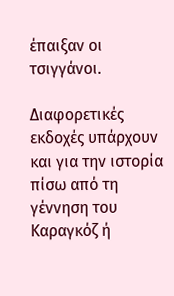έπαιξαν οι τσιγγάνοι.

Διαφορετικές εκδοχές υπάρχουν και για την ιστορία πίσω από τη γέννηση του Καραγκόζ ή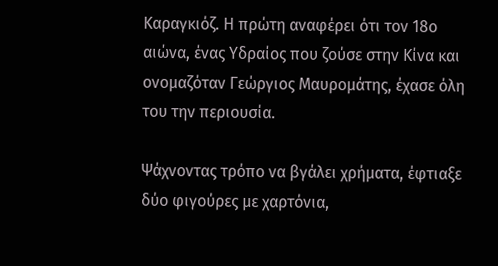Καραγκιόζ. Η πρώτη αναφέρει ότι τον 18ο αιώνα, ένας Υδραίος που ζούσε στην Κίνα και ονομαζόταν Γεώργιος Μαυρομάτης, έχασε όλη του την περιουσία.

Ψάχνοντας τρόπο να βγάλει χρήματα, έφτιαξε δύο φιγούρες με χαρτόνια,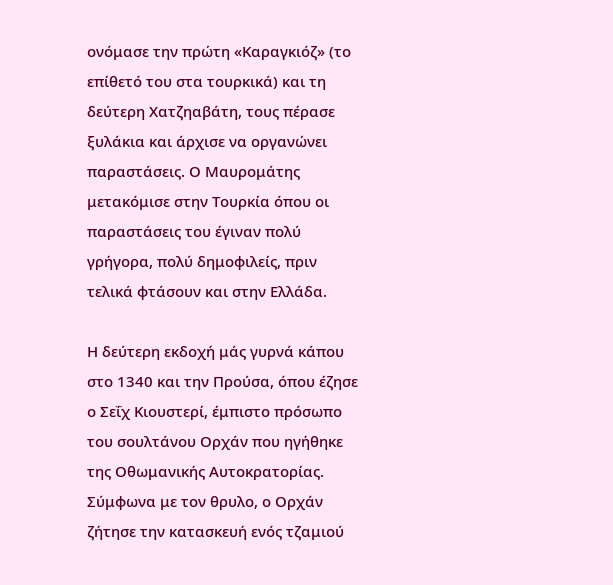ονόμασε την πρώτη «Καραγκιόζ» (το επίθετό του στα τουρκικά) και τη δεύτερη Χατζηαβάτη, τους πέρασε ξυλάκια και άρχισε να οργανώνει παραστάσεις. Ο Μαυρομάτης μετακόμισε στην Τουρκία όπου οι παραστάσεις του έγιναν πολύ γρήγορα, πολύ δημοφιλείς, πριν τελικά φτάσουν και στην Ελλάδα.

Η δεύτερη εκδοχή μάς γυρνά κάπου στο 1340 και την Προύσα, όπου έζησε ο Σεΐχ Κιουστερί, έμπιστο πρόσωπο του σουλτάνου Ορχάν που ηγήθηκε της Οθωμανικής Αυτοκρατορίας. Σύμφωνα με τον θρυλο, ο Ορχάν ζήτησε την κατασκευή ενός τζαμιού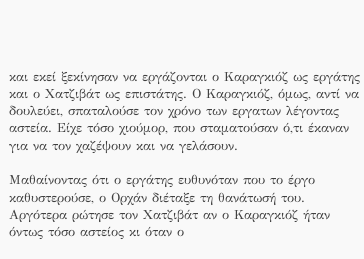και εκεί ξεκίνησαν να εργάζονται ο Καραγκιόζ ως εργάτης και ο Χατζιβάτ ως επιστάτης. Ο Καραγκιόζ, όμως, αντί να δουλεύει, σπαταλούσε τον χρόνο των εργατων λέγοντας αστεία. Είχε τόσο χιούμορ, που σταματούσαν ό,τι έκαναν για να τον χαζέψουν και να γελάσουν.

Μαθαίνοντας ότι ο εργάτης ευθυνόταν που το έργο καθυστερούσε, ο Ορχάν διέταξε τη θανάτωσή του. Αργότερα ρώτησε τον Χατζιβάτ αν ο Καραγκιόζ ήταν όντως τόσο αστείος κι όταν ο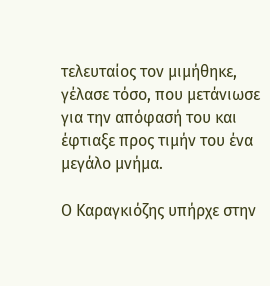τελευταίος τον μιμήθηκε, γέλασε τόσο, που μετάνιωσε για την απόφασή του και έφτιαξε προς τιμήν του ένα μεγάλο μνήμα.

Ο Καραγκιόζης υπήρχε στην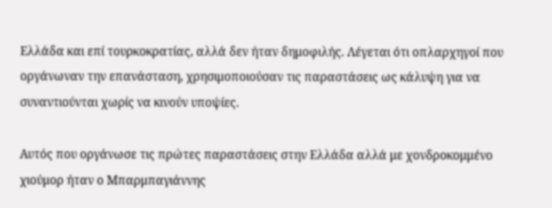Ελλάδα και επί τουρκοκρατίας, αλλά δεν ήταν δημοφιλής. Λέγεται ότι οπλαρχηγοί που οργάνωναν την επανάσταση, χρησιμοποιούσαν τις παραστάσεις ως κάλυψη για να συναντιούνται χωρίς να κινούν υποψίες.

Αυτός που οργάνωσε τις πρώτες παραστάσεις στην Ελλάδα αλλά με χονδροκομμένο χιούμορ ήταν ο Μπαρμπαγιάννης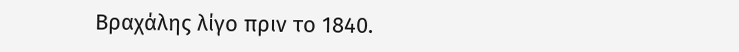Βραχάλης λίγο πριν το 1840.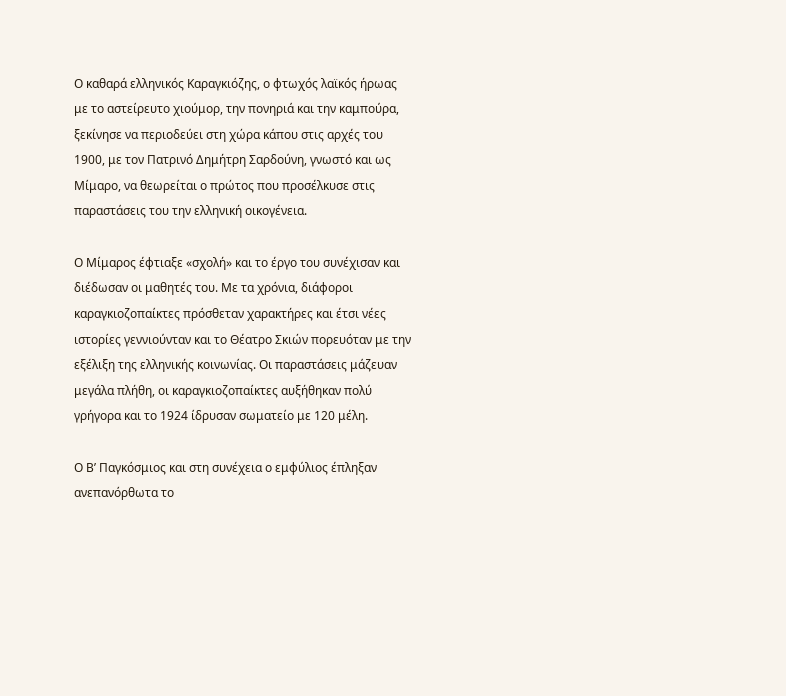Ο καθαρά ελληνικός Καραγκιόζης, ο φτωχός λαϊκός ήρωας με το αστείρευτο χιούμορ, την πονηριά και την καμπούρα, ξεκίνησε να περιοδεύει στη χώρα κάπου στις αρχές του 1900, με τον Πατρινό Δημήτρη Σαρδούνη, γνωστό και ως Μίμαρο, να θεωρείται ο πρώτος που προσέλκυσε στις παραστάσεις του την ελληνική οικογένεια.

Ο Μίμαρος έφτιαξε «σχολή» και το έργο του συνέχισαν και διέδωσαν οι μαθητές του. Με τα χρόνια, διάφοροι καραγκιοζοπαίκτες πρόσθεταν χαρακτήρες και έτσι νέες ιστορίες γεννιούνταν και το Θέατρο Σκιών πορευόταν με την εξέλιξη της ελληνικής κοινωνίας. Οι παραστάσεις μάζευαν μεγάλα πλήθη, οι καραγκιοζοπαίκτες αυξήθηκαν πολύ γρήγορα και το 1924 ίδρυσαν σωματείο με 120 μέλη.

Ο Β’ Παγκόσμιος και στη συνέχεια ο εμφύλιος έπληξαν ανεπανόρθωτα το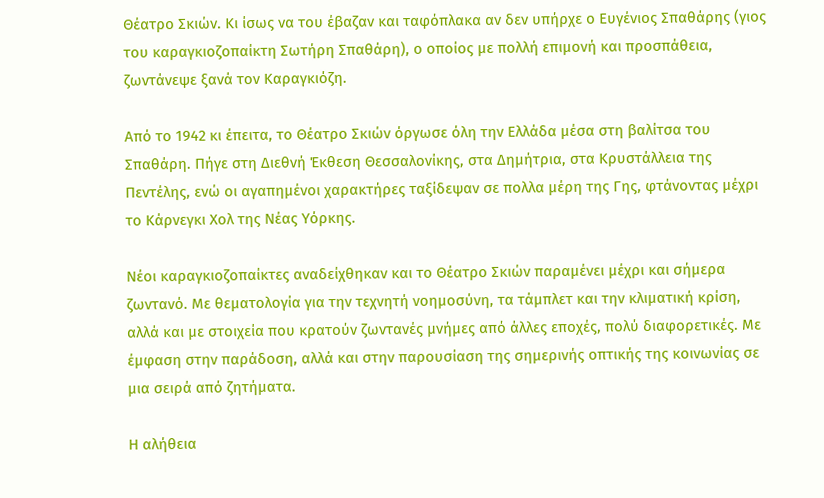Θέατρο Σκιών. Κι ίσως να του έβαζαν και ταφόπλακα αν δεν υπήρχε ο Ευγένιος Σπαθάρης (γιος του καραγκιοζοπαίκτη Σωτήρη Σπαθάρη), ο οποίος με πολλή επιμονή και προσπάθεια, ζωντάνεψε ξανά τον Καραγκιόζη.

Από το 1942 κι έπειτα, το Θέατρο Σκιών όργωσε όλη την Ελλάδα μέσα στη βαλίτσα του Σπαθάρη. Πήγε στη Διεθνή Έκθεση Θεσσαλονίκης, στα Δημήτρια, στα Κρυστάλλεια της Πεντέλης, ενώ οι αγαπημένοι χαρακτήρες ταξίδεψαν σε πολλα μέρη της Γης, φτάνοντας μέχρι το Κάρνεγκι Χολ της Νέας Υόρκης.

Νέοι καραγκιοζοπαίκτες αναδείχθηκαν και το Θέατρο Σκιών παραμένει μέχρι και σήμερα ζωντανό. Με θεματολογία για την τεχνητή νοημοσύνη, τα τάμπλετ και την κλιματική κρίση, αλλά και με στοιχεία που κρατούν ζωντανές μνήμες από άλλες εποχές, πολύ διαφορετικές. Με έμφαση στην παράδοση, αλλά και στην παρουσίαση της σημερινής οπτικής της κοινωνίας σε μια σειρά από ζητήματα.

Η αλήθεια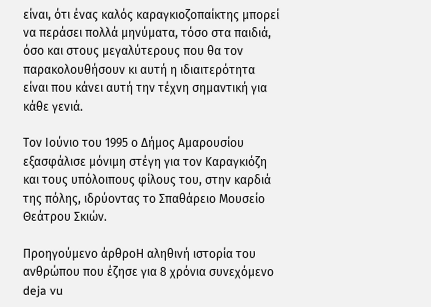είναι, ότι ένας καλός καραγκιοζοπαίκτης μπορεί να περάσει πολλά μηνύματα, τόσο στα παιδιά, όσο και στους μεγαλύτερους που θα τον παρακολουθήσουν κι αυτή η ιδιαιτερότητα είναι που κάνει αυτή την τέχνη σημαντική για κάθε γενιά.

Τον Ιούνιο του 1995 ο Δήμος Αμαρουσίου εξασφάλισε μόνιμη στέγη για τον Καραγκιόζη και τους υπόλοιπους φίλους του, στην καρδιά της πόλης, ιδρύοντας το Σπαθάρειο Μουσείο Θεάτρου Σκιών.

Προηγούμενο άρθροΗ αληθινή ιστορία του ανθρώπου που έζησε για 8 χρόνια συνεχόμενο deja vu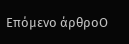Επόμενο άρθροΟ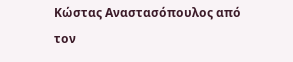Κώστας Αναστασόπουλος από τον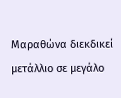Μαραθώνα διεκδικεί μετάλλιο σε μεγάλο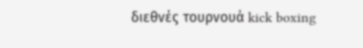διεθνές τουρνουά kick boxing